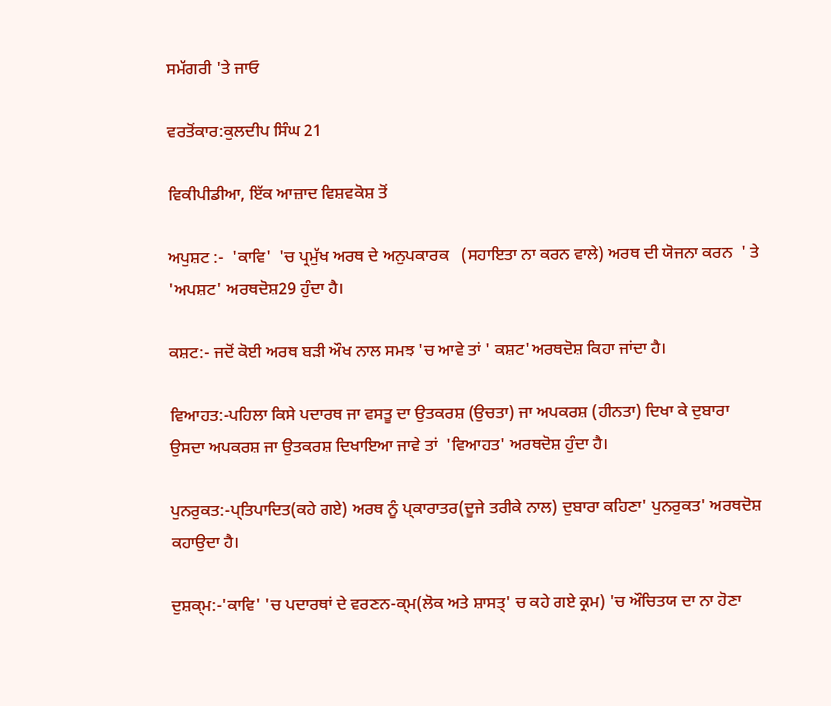ਸਮੱਗਰੀ 'ਤੇ ਜਾਓ

ਵਰਤੋਂਕਾਰ:ਕੁਲਦੀਪ ਸਿੰਘ 21

ਵਿਕੀਪੀਡੀਆ, ਇੱਕ ਆਜ਼ਾਦ ਵਿਸ਼ਵਕੋਸ਼ ਤੋਂ

ਅਪੁਸ਼ਟ :-  'ਕਾਵਿ'  'ਚ ਪ੍ਰਮੁੱਖ ਅਰਥ ਦੇ ਅਨੁਪਕਾਰਕ   (ਸਹਾਇਤਾ ਨਾ ਕਰਨ ਵਾਲੇ) ਅਰਥ ਦੀ ਯੋਜਨਾ ਕਰਨ  ' ਤੇ 'ਅਪਸ਼ਟ' ਅਰਥਦੋਸ਼29 ਹੁੰਦਾ ਹੈ।

ਕਸ਼ਟ:- ਜਦੋਂ ਕੋਈ ਅਰਥ ਬੜੀ ਔਖ ਨਾਲ ਸਮਝ 'ਚ ਆਵੇ ਤਾਂ ' ਕਸ਼ਟ'ਅਰਥਦੋਸ਼ ਕਿਹਾ ਜਾਂਦਾ ਹੈ।

ਵਿਆਹਤ:-ਪਹਿਲਾ ਕਿਸੇ ਪਦਾਰਥ ਜਾ ਵਸਤੂ ਦਾ ਉਤਕਰਸ਼ (ਉਚਤਾ) ਜਾ ਅਪਕਰਸ਼ (ਹੀਨਤਾ) ਦਿਖਾ ਕੇ ਦੁਬਾਰਾ ਉਸਦਾ ਅਪਕਰਸ਼ ਜਾ ਉਤਕਰਸ਼ ਦਿਖਾਇਆ ਜਾਵੇ ਤਾਂ  'ਵਿਆਹਤ' ਅਰਥਦੋਸ਼ ਹੁੰਦਾ ਹੈ।

ਪੁਨਰੁਕਤ:-ਪ੍ਤਿਪਾਦਿਤ(ਕਹੇ ਗਏ) ਅਰਥ ਨੂੰ ਪ੍ਕਾਰਾਤਰ(ਦੂਜੇ ਤਰੀਕੇ ਨਾਲ) ਦੁਬਾਰਾ ਕਹਿਣਾ' ਪੁਨਰੁਕਤ' ਅਰਥਦੋਸ਼ ਕਹਾਉਦਾ ਹੈ।

ਦੁਸ਼ਕ੍ਮ:-'ਕਾਵਿ' 'ਚ ਪਦਾਰਥਾਂ ਦੇ ਵਰਣਨ-ਕ੍ਮ(ਲੋਕ ਅਤੇ ਸ਼ਾਸਤ੍' ਚ ਕਹੇ ਗਏ ਕ੍ਰਮ) 'ਚ ਔਚਿਤਯ ਦਾ ਨਾ ਹੋਣਾ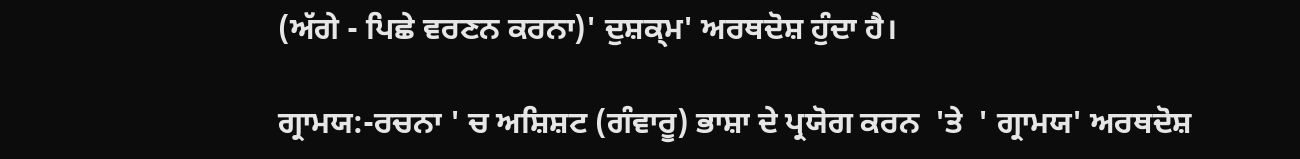(ਅੱਗੇ - ਪਿਛੇ ਵਰਣਨ ਕਰਨਾ)' ਦੁਸ਼ਕ੍ਮ' ਅਰਥਦੋਸ਼ ਹੁੰਦਾ ਹੈ।

ਗ੍ਰਾਮਯ:-ਰਚਨਾ ' ਚ ਅਸ਼ਿਸ਼ਟ (ਗੰਵਾਰੂ) ਭਾਸ਼ਾ ਦੇ ਪ੍ਰਯੋਗ ਕਰਨ  'ਤੇ  ' ਗ੍ਰਾਮਯ' ਅਰਥਦੋਸ਼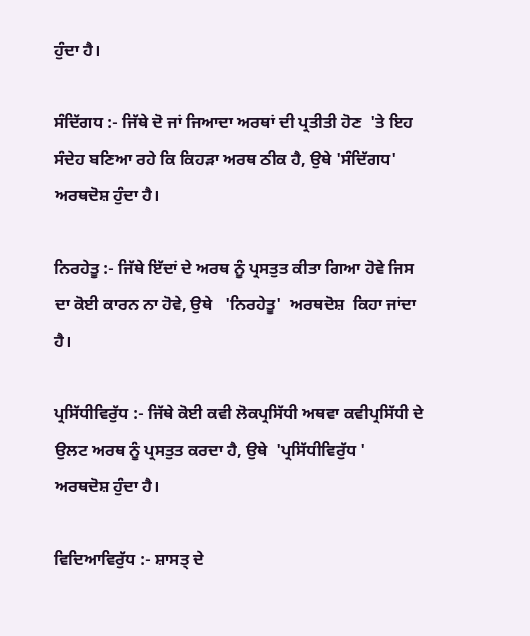ਹੁੰਦਾ ਹੈ।

ਸੰਦਿੱਗਧ :- ਜਿੱਥੇ ਦੋ ਜਾਂ ਜਿਆਦਾ ਅਰਥਾਂ ਦੀ ਪ੍ਰਤੀਤੀ ਹੋਣ  'ਤੇ ਇਹ ਸੰਦੇਹ ਬਣਿਆ ਰਹੇ ਕਿ ਕਿਹੜਾ ਅਰਥ ਠੀਕ ਹੈ, ਉਥੇ 'ਸੰਦਿੱਗਧ' ਅਰਥਦੋਸ਼ ਹੁੰਦਾ ਹੈ।

ਨਿਰਹੇਤੂ :- ਜਿੱਥੇ ਇੱਦਾਂ ਦੇ ਅਰਥ ਨੂੰ ਪ੍ਰਸਤੁਤ ਕੀਤਾ ਗਿਆ ਹੋਵੇ ਜਿਸ ਦਾ ਕੋਈ ਕਾਰਨ ਨਾ ਹੋਵੇ, ਉਥੇ   'ਨਿਰਹੇਤੂ'  ਅਰਥਦੋਸ਼  ਕਿਹਾ ਜਾਂਦਾ ਹੈ।

ਪ੍ਰਸਿੱਧੀਵਿਰੁੱਧ :- ਜਿੱਥੇ ਕੋਈ ਕਵੀ ਲੋਕਪ੍ਰਸਿੱਧੀ ਅਥਵਾ ਕਵੀਪ੍ਰਸਿੱਧੀ ਦੇ ਉਲਟ ਅਰਥ ਨੂੰ ਪ੍ਰਸਤੁਤ ਕਰਦਾ ਹੈ, ਉਥੇ  'ਪ੍ਰਸਿੱਧੀਵਿਰੁੱਧ ' ਅਰਥਦੋਸ਼ ਹੁੰਦਾ ਹੈ।

ਵਿਦਿਆਵਿਰੁੱਧ :- ਸ਼ਾਸਤ੍ ਦੇ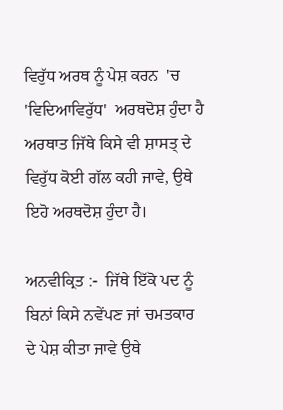ਵਿਰੁੱਧ ਅਰਥ ਨੂੰ ਪੇਸ਼ ਕਰਨ  'ਚ   'ਵਿਦਿਆਵਿਰੁੱਧ'  ਅਰਥਦੋਸ਼ ਹੁੰਦਾ ਹੈ ਅਰਥਾਤ ਜਿੱਥੇ ਕਿਸੇ ਵੀ ਸ਼ਾਸਤ੍ ਦੇ ਵਿਰੁੱਧ ਕੋਈ ਗੱਲ ਕਹੀ ਜਾਵੇ, ਉਥੇ ਇਹੋ ਅਰਥਦੋਸ਼ ਹੁੰਦਾ ਹੈ।

ਅਨਵੀਕ੍ਰਿਤ :-  ਜਿੱਥੇ ਇੱਕੋ ਪਦ ਨੂੰ ਬਿਨਾਂ ਕਿਸੇ ਨਵੇਂਪਣ ਜਾਂ ਚਮਤਕਾਰ ਦੇ ਪੇਸ਼ ਕੀਤਾ ਜਾਵੇ ਉਥੇ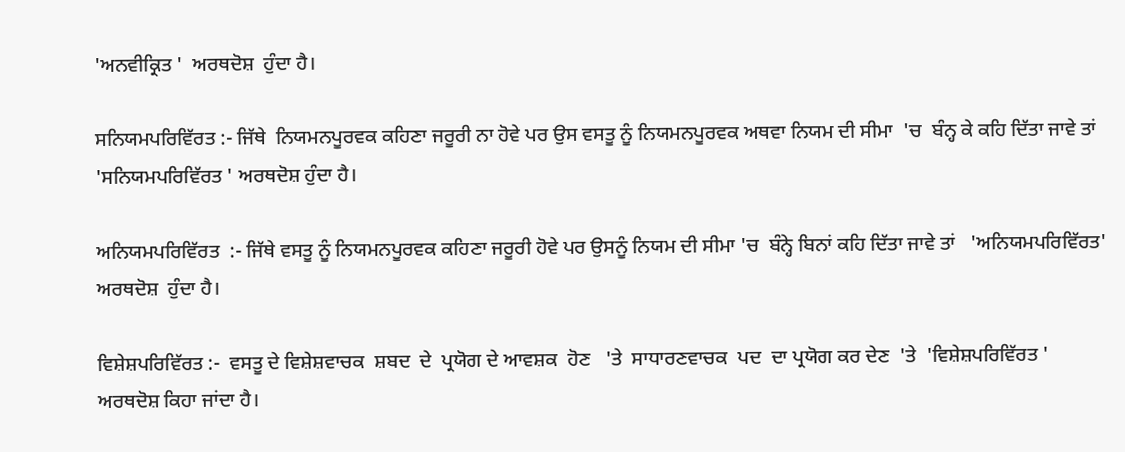'ਅਨਵੀਕ੍ਰਿਤ '  ਅਰਥਦੋਸ਼  ਹੁੰਦਾ ਹੈ।

ਸਨਿਯਮਪਰਿਵਿੱਰਤ :- ਜਿੱਥੇ  ਨਿਯਮਨਪੂਰਵਕ ਕਹਿਣਾ ਜਰੂਰੀ ਨਾ ਹੋਵੇ ਪਰ ਉਸ ਵਸਤੂ ਨੂੰ ਨਿਯਮਨਪੂਰਵਕ ਅਥਵਾ ਨਿਯਮ ਦੀ ਸੀਮਾ  'ਚ  ਬੰਨ੍ਹ ਕੇ ਕਹਿ ਦਿੱਤਾ ਜਾਵੇ ਤਾਂ  'ਸਨਿਯਮਪਰਿਵਿੱਰਤ ' ਅਰਥਦੋਸ਼ ਹੁੰਦਾ ਹੈ।

ਅਨਿਯਮਪਰਿਵਿੱਰਤ  :- ਜਿੱਥੇ ਵਸਤੂ ਨੂੰ ਨਿਯਮਨਪੂਰਵਕ ਕਹਿਣਾ ਜਰੂਰੀ ਹੋਵੇ ਪਰ ਉਸਨੂੰ ਨਿਯਮ ਦੀ ਸੀਮਾ 'ਚ  ਬੰਨ੍ਹੇ ਬਿਨਾਂ ਕਹਿ ਦਿੱਤਾ ਜਾਵੇ ਤਾਂ   'ਅਨਿਯਮਪਰਿਵਿੱਰਤ'  ਅਰਥਦੋਸ਼  ਹੁੰਦਾ ਹੈ।

ਵਿਸ਼ੇਸ਼ਪਰਿਵਿੱਰਤ :-  ਵਸਤੂ ਦੇ ਵਿਸ਼ੇਸ਼ਵਾਚਕ  ਸ਼ਬਦ  ਦੇ  ਪ੍ਰਯੋਗ ਦੇ ਆਵਸ਼ਕ  ਹੋਣ   'ਤੇ  ਸਾਧਾਰਣਵਾਚਕ  ਪਦ  ਦਾ ਪ੍ਰਯੋਗ ਕਰ ਦੇਣ  'ਤੇ  'ਵਿਸ਼ੇਸ਼ਪਰਿਵਿੱਰਤ ' ਅਰਥਦੋਸ਼ ਕਿਹਾ ਜਾਂਦਾ ਹੈ।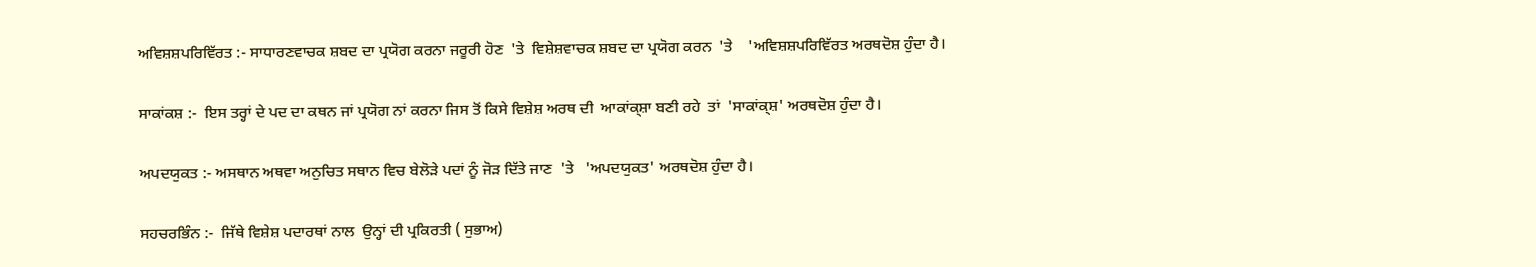ਅਵਿਸ਼ਸ਼ਪਰਿਵਿੱਰਤ :- ਸਾਧਾਰਣਵਾਚਕ ਸ਼ਬਦ ਦਾ ਪ੍ਰਯੋਗ ਕਰਨਾ ਜਰੂਰੀ ਹੋਣ  'ਤੇ  ਵਿਸ਼ੇਸ਼ਵਾਚਕ ਸ਼ਬਦ ਦਾ ਪ੍ਰਯੋਗ ਕਰਨ  'ਤੇ    'ਅਵਿਸ਼ਸ਼ਪਰਿਵਿੱਰਤ ਅਰਥਦੋਸ਼ ਹੁੰਦਾ ਹੈ।

ਸਾਕਾਂਕਸ਼ :-  ਇਸ ਤਰ੍ਹਾਂ ਦੇ ਪਦ ਦਾ ਕਥਨ ਜਾਂ ਪ੍ਰਯੋਗ ਨਾਂ ਕਰਨਾ ਜਿਸ ਤੋਂ ਕਿਸੇ ਵਿਸ਼ੇਸ਼ ਅਰਥ ਦੀ  ਆਕਾਂਕ੍ਸ਼ਾ ਬਣੀ ਰਹੇ  ਤਾਂ  'ਸਾਕਾਂਕ੍ਸ਼' ਅਰਥਦੋਸ਼ ਹੁੰਦਾ ਹੈ।

ਅਪਦਯੁਕਤ :- ਅਸਥਾਨ ਅਥਵਾ ਅਨੁਚਿਤ ਸਥਾਨ ਵਿਚ ਬੇਲੋੜੇ ਪਦਾਂ ਨੂੰ ਜੋੜ ਦਿੱਤੇ ਜਾਣ  'ਤੇ   'ਅਪਦਯੁਕਤ' ਅਰਥਦੋਸ਼ ਹੁੰਦਾ ਹੈ।

ਸਹਚਰਭਿੰਨ :-  ਜਿੱਥੇ ਵਿਸ਼ੇਸ਼ ਪਦਾਰਥਾਂ ਨਾਲ  ਉਨ੍ਹਾਂ ਦੀ ਪ੍ਰਕਿਰਤੀ ( ਸੁਭਾਅ)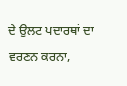ਦੇ ਉਲਟ ਪਦਾਰਥਾਂ ਦਾ ਵਰਣਨ ਕਰਨਾ,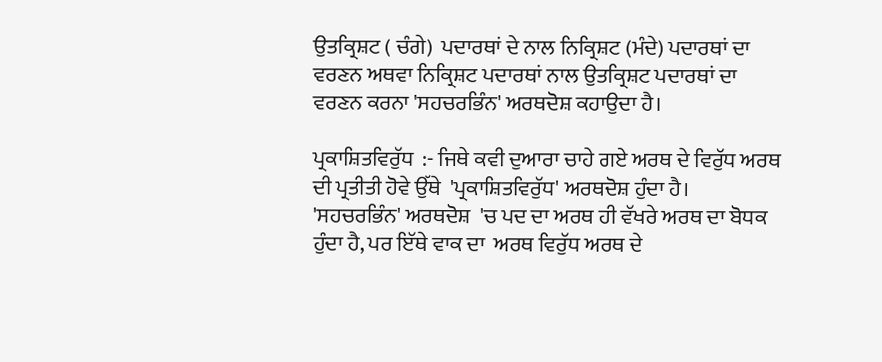ਉਤਕ੍ਰਿਸ਼ਟ ( ਚੰਗੇ)  ਪਦਾਰਥਾਂ ਦੇ ਨਾਲ ਨਿਕ੍ਰਿਸ਼ਟ (ਮੰਦੇ) ਪਦਾਰਥਾਂ ਦਾ ਵਰਣਨ ਅਥਵਾ ਨਿਕ੍ਰਿਸ਼ਟ ਪਦਾਰਥਾਂ ਨਾਲ ਉਤਕ੍ਰਿਸ਼ਟ ਪਦਾਰਥਾਂ ਦਾ ਵਰਣਨ ਕਰਨਾ 'ਸਹਚਰਭਿੰਨ' ਅਰਥਦੋਸ਼ ਕਹਾਉਦਾ ਹੈ।

ਪ੍ਰਕਾਸ਼ਿਤਵਿਰੁੱਧ  :- ਜਿਥੇ ਕਵੀ ਦੁਆਰਾ ਚਾਹੇ ਗਏ ਅਰਥ ਦੇ ਵਿਰੁੱਧ ਅਰਥ  ਦੀ ਪ੍ਰਤੀਤੀ ਹੋਵੇ ਉੱਥੇ  'ਪ੍ਰਕਾਸ਼ਿਤਵਿਰੁੱਧ' ਅਰਥਦੋਸ਼ ਹੁੰਦਾ ਹੈ।  'ਸਹਚਰਭਿੰਨ' ਅਰਥਦੋਸ਼  'ਚ ਪਦ ਦਾ ਅਰਥ ਹੀ ਵੱਖਰੇ ਅਰਥ ਦਾ ਬੋਧਕ ਹੁੰਦਾ ਹੈ, ਪਰ ਇੱਥੇ ਵਾਕ ਦਾ  ਅਰਥ ਵਿਰੁੱਧ ਅਰਥ ਦੇ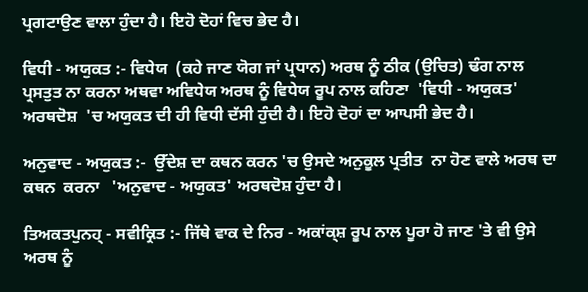ਪ੍ਰਗਟਾਉਣ ਵਾਲਾ ਹੁੰਦਾ ਹੈ। ਇਹੋ ਦੋਹਾਂ ਵਿਚ ਭੇਦ ਹੈ।

ਵਿਧੀ - ਅਯੁਕਤ :- ਵਿਧੇਯ  (ਕਹੇ ਜਾਣ ਯੋਗ ਜਾਂ ਪ੍ਰਧਾਨ) ਅਰਥ ਨੂੰ ਠੀਕ (ਉਚਿਤ) ਢੰਗ ਨਾਲ ਪ੍ਰਸਤੁਤ ਨਾ ਕਰਨਾ ਅਥਵਾ ਅਵਿਧੇਯ ਅਰਥ ਨੂੰ ਵਿਧੇਯ ਰੂਪ ਨਾਲ ਕਹਿਣਾ  'ਵਿਧੀ - ਅਯੁਕਤ' ਅਰਥਦੋਸ਼  'ਚ ਅਯੁਕਤ ਦੀ ਹੀ ਵਿਧੀ ਦੱਸੀ ਹੁੰਦੀ ਹੈ। ਇਹੋ ਦੋਹਾਂ ਦਾ ਆਪਸੀ ਭੇਦ ਹੈ।

ਅਨੁਵਾਦ - ਅਯੁਕਤ :-  ਉੱਦੇਸ਼ ਦਾ ਕਥਨ ਕਰਨ 'ਚ ਉਸਦੇ ਅਨੁਕੂਲ ਪ੍ਰਤੀਤ  ਨਾ ਹੋਣ ਵਾਲੇ ਅਰਥ ਦਾ ਕਥਨ  ਕਰਨਾ   'ਅਨੁਵਾਦ - ਅਯੁਕਤ' ਅਰਥਦੋਸ਼ ਹੁੰਦਾ ਹੈ।

ਤਿਅਕਤਪੁਨਹ੍ - ਸਵੀਕ੍ਰਿਤ :- ਜਿੱਥੇ ਵਾਕ ਦੇ ਨਿਰ - ਅਕਾਂਕ੍ਸ਼ ਰੂਪ ਨਾਲ ਪੂਰਾ ਹੋ ਜਾਣ 'ਤੇ ਵੀ ਉਸੇ ਅਰਥ ਨੂੰ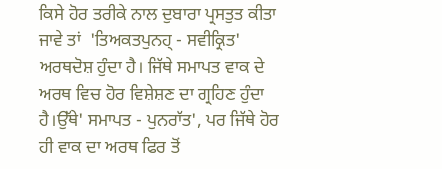ਕਿਸੇ ਹੋਰ ਤਰੀਕੇ ਨਾਲ ਦੁਬਾਰਾ ਪ੍ਰਸਤੁਤ ਕੀਤਾ ਜਾਵੇ ਤਾਂ  'ਤਿਅਕਤਪੁਨਹ੍ - ਸਵੀਕ੍ਰਿਤ' ਅਰਥਦੋਸ਼ ਹੁੰਦਾ ਹੈ। ਜਿੱਥੇ ਸਮਾਪਤ ਵਾਕ ਦੇ ਅਰਥ ਵਿਚ ਹੋਰ ਵਿਸ਼ੇਸ਼ਣ ਦਾ ਗ੍ਰਹਿਣ ਹੁੰਦਾ ਹੈ।ਉੱਥੇ' ਸਮਾਪਤ - ਪੁਨਰਾੱਤ', ਪਰ ਜਿੱਥੇ ਹੋਰ ਹੀ ਵਾਕ ਦਾ ਅਰਥ ਫਿਰ ਤੋਂ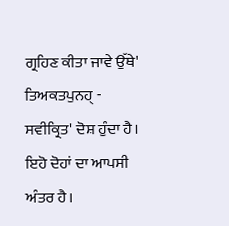ਗ੍ਰਹਿਣ ਕੀਤਾ ਜਾਵੇ ਉੱਥੇ' ਤਿਅਕਤਪੁਨਹ੍ - ਸਵੀਕ੍ਰਿਤ' ਦੋਸ਼ ਹੁੰਦਾ ਹੈ। ਇਹੋ ਦੋਹਾਂ ਦਾ ਆਪਸੀ ਅੰਤਰ ਹੈ।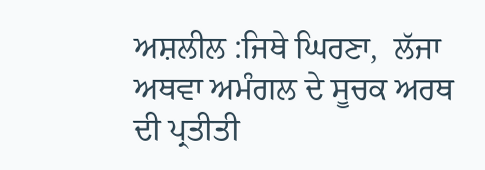ਅਸ਼ਲੀਲ :ਜਿਥੇ ਘਿਰਣਾ,  ਲੱਜਾ ਅਥਵਾ ਅਮੰਗਲ ਦੇ ਸੂਚਕ ਅਰਥ ਦੀ ਪ੍ਰਤੀਤੀ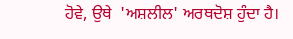ਹੋਵੇ, ਉਥੇ  'ਅਸ਼ਲੀਲ' ਅਰਥਦੋਸ਼ ਹੁੰਦਾ ਹੈ।